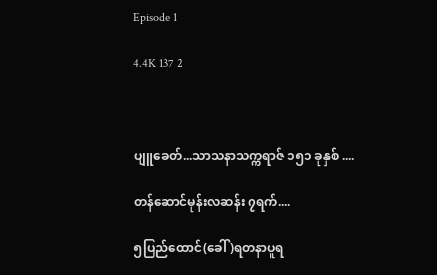Episode 1

4.4K 137 2



ပျူခေတ်...သာသနာသက္ကရာဇ် ၁၅၁ ခုနှစ် ....

တန်ဆောင်မုန်းလဆန်း ၇ရက်....

၅ပြည်ထောင်(ခေါ် )ရတနာပူရ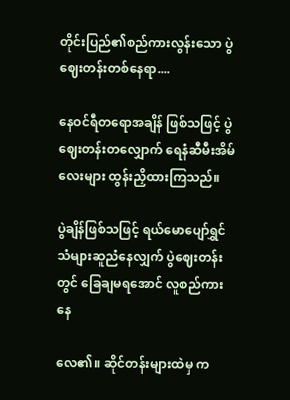တိုင်းပြည်၏စည်ကားလွန်းသော ပွဲဈေးတန်းတစ်နေရာ....

နေဝင်ရီတရောအချိန် ဖြစ်သဖြင့် ပွဲဈေးတန်းတလျှောက် ရေနံဆီမီးအိမ်လေးများ ထွန်းညှိထားကြသည်။

ပွဲချိန်ဖြစ်သဖြင့် ရယ်မောပျော်ရွှင်သံများဆူညံနေလျှက် ပွဲဈေးတန်းတွင် ခြေချမရအောင် လူစည်ကားနေ

လေ၏။ ဆိုင်တန်းများထဲမှ က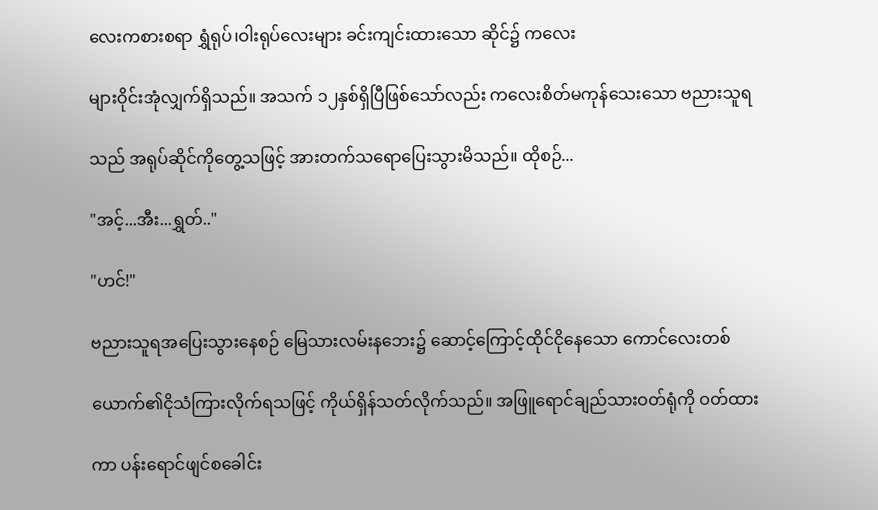လေးကစားစရာ ရွှံရုပ်၊ဝါးရုပ်လေးများ ခင်းကျင်းထားသော ဆိုင်၌ ကလေး

များဝိုင်းအုံလျှက်ရှိသည်။ အသက် ၁၂နှစ်ရှိပြီဖြစ်သော်လည်း ကလေးစိတ်မကုန်သေးသော ဗညားသူရ

သည် အရုပ်ဆိုင်ကိုတွေ့သဖြင့် အားတက်သရောပြေးသွားမိသည်။ ထိုစဉ်...

"အင့်...အီး...ရွှတ်.."

"ဟင်!"

ဗညားသူရအပြေးသွားနေစဉ် မြေသားလမ်းနဘေး၌ ဆောင့်ကြောင့်ထိုင်ငိုနေသော ကောင်လေးတစ်

ယောက်၏ငိုသံကြားလိုက်ရသဖြင့် ကိုယ်ရှိန်သတ်လိုက်သည်။ အဖြူရောင်ချည်သားဝတ်ရုံကို ဝတ်ထား

ကာ ပန်းရောင်ဖျင်စခေါင်း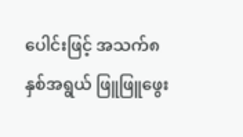ပေါင်းဖြင့် အသက်၈နှစ်အရွယ် ဖြူဖြူဖွေး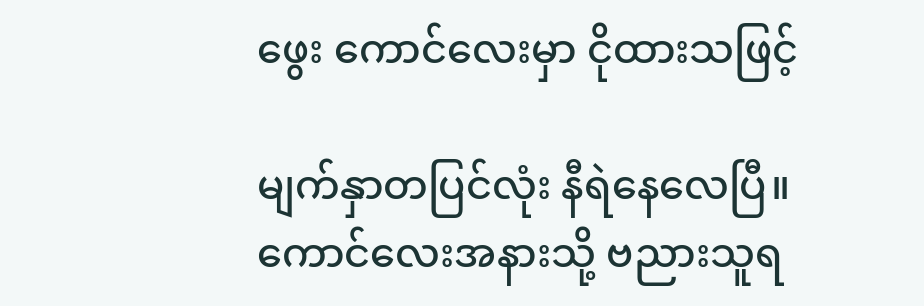ဖွေး ကောင်လေးမှာ ငိုထားသဖြင့်

မျက်နှာတပြင်လုံး နီရဲနေလေပြီ။ ကောင်လေးအနားသို့ ဗညားသူရ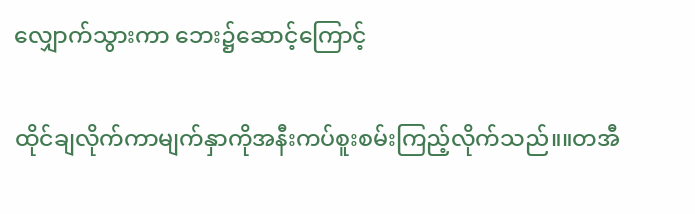လျှောက်သွားကာ ဘေး၌ဆောင့်ကြောင့်

ထိုင်ချလိုက်ကာမျက်နှာကိုအနီးကပ်စူးစမ်းကြည့်လိုက်သည်။။တအီ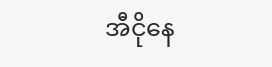အီငိုနေ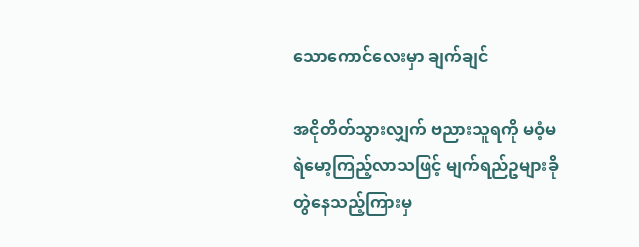သောကောင်လေးမှာ ချက်ချင်

အငိုတိတ်သွားလျှက် ဗညားသူရကို မဝံ့မရဲမော့ကြည့်လာသဖြင့် မျက်ရည်ဥများခိုတွဲနေသည့်ကြားမှ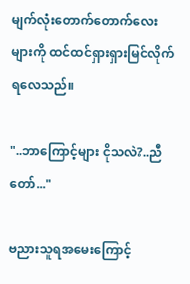မျက်လုံးတောက်တောက်လေးများကို ထင်ထင်ရှားရှားမြင်လိုက်ရလေသည်။

"..ဘာကြောင့်များ ငိုသလဲ?..ညီတော်..."

ဗညားသူရအမေးကြောင့်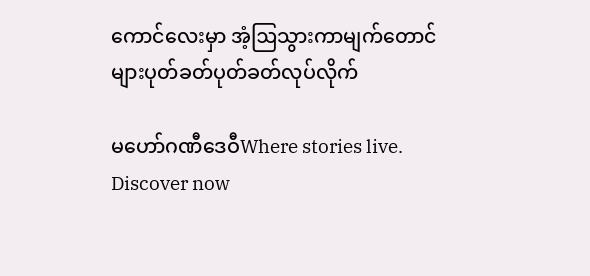ကောင်လေးမှာ အံ့ဩသွားကာမျက်တောင်များပုတ်ခတ်ပုတ်ခတ်လုပ်လိုက်

မဟော်ဂဏီဒေဝီWhere stories live. Discover now